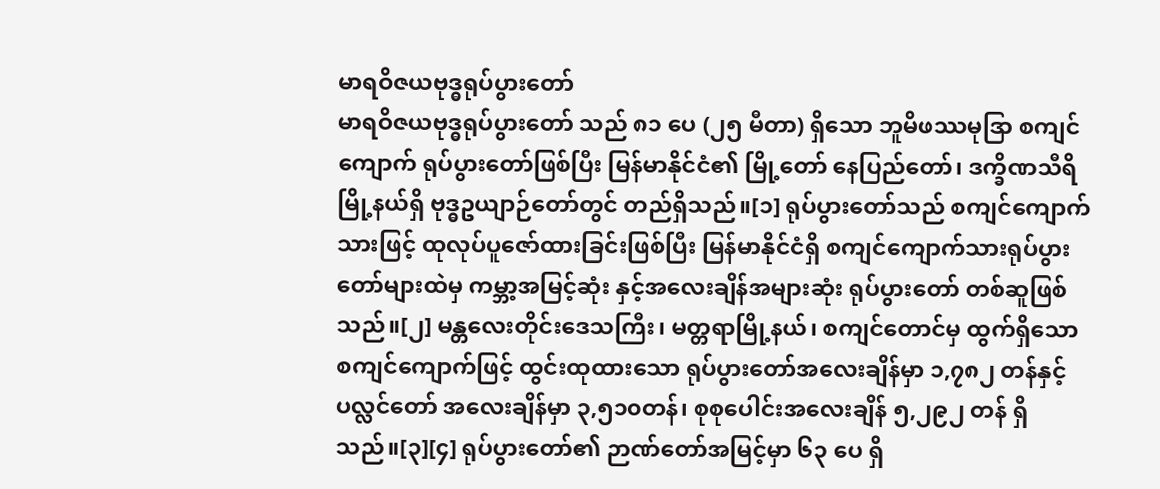မာရဝိဇယဗုဒ္ဓရုပ်ပွားတော်
မာရဝိဇယဗုဒ္ဓရုပ်ပွားတော် သည် ၈၁ ပေ (၂၅ မီတာ) ရှိသော ဘူမိဖဿမုဒြာ စကျင်ကျောက် ရုပ်ပွားတော်ဖြစ်ပြီး မြန်မာနိုင်ငံ၏ မြို့တော် နေပြည်တော်၊ ဒက္ခိဏသီရိမြို့နယ်ရှိ ဗုဒ္ဓဥယျာဉ်တော်တွင် တည်ရှိသည်။[၁] ရုပ်ပွားတော်သည် စကျင်ကျောက်သားဖြင့် ထုလုပ်ပူဇော်ထားခြင်းဖြစ်ပြီး မြန်မာနိုင်ငံရှိ စကျင်ကျောက်သားရုပ်ပွားတော်များထဲမှ ကမ္ဘာ့အမြင့်ဆုံး နှင့်အလေးချိန်အများဆုံး ရုပ်ပွားတော် တစ်ဆူဖြစ်သည်။[၂] မန္တလေးတိုင်းဒေသကြီး၊ မတ္တရာမြို့နယ်၊ စကျင်တောင်မှ ထွက်ရှိသော စကျင်ကျောက်ဖြင့် ထွင်းထုထားသော ရုပ်ပွားတော်အလေးချိန်မှာ ၁,၇၈၂ တန်နှင့် ပလ္လင်တော် အလေးချိန်မှာ ၃,၅၁၀တန်၊ စုစုပေါင်းအလေးချိန် ၅,၂၉၂ တန် ရှိသည်။[၃][၄] ရုပ်ပွားတော်၏ ဉာဏ်တော်အမြင့်မှာ ၆၃ ပေ ရှိ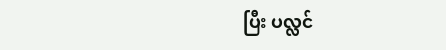ပြီး ပလ္လင်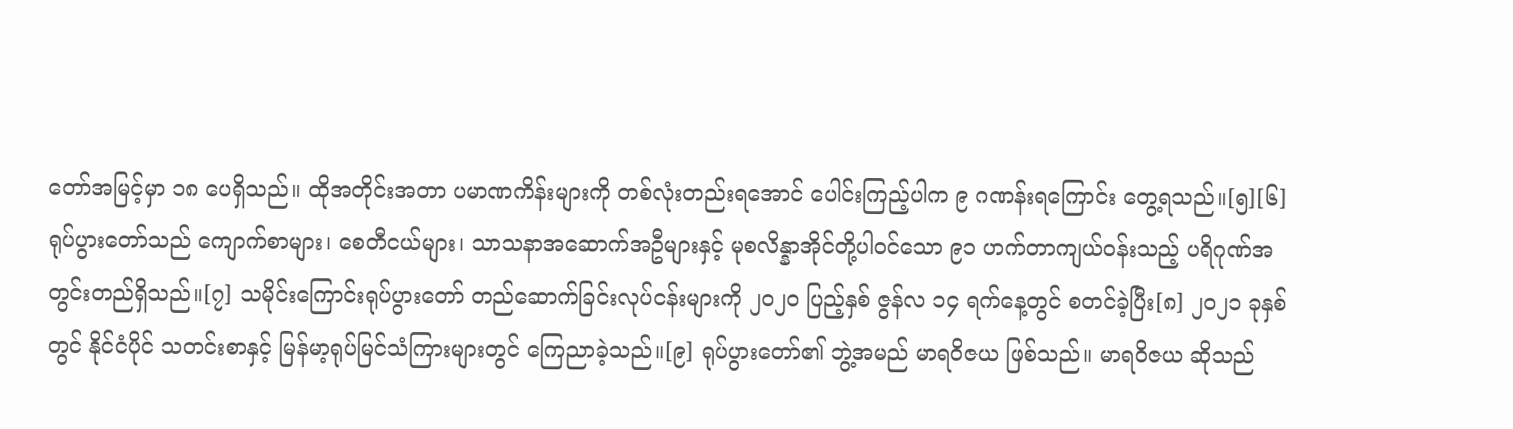တော်အမြင့်မှာ ၁၈ ပေရှိသည်။ ထိုအတိုင်းအတာ ပမာဏကိန်းများကို တစ်လုံးတည်းရအောင် ပေါင်းကြည့်ပါက ၉ ဂဏန်းရကြောင်း တွေ့ရသည်။[၅][၆] ရုပ်ပွားတော်သည် ကျောက်စာများ၊ စေတီငယ်များ၊ သာသနာအဆောက်အဦများနှင့် မုစလိန္နာအိုင်တို့ပါဝင်သော ၉၁ ဟက်တာကျယ်ဝန်းသည့် ပရိဂုဏ်အတွင်းတည်ရှိသည်။[၇] သမိုင်းကြောင်းရုပ်ပွားတော် တည်ဆောက်ခြင်းလုပ်ငန်းများကို ၂၀၂၀ ပြည့်နှစ် ဇွန်လ ၁၄ ရက်နေ့တွင် စတင်ခဲ့ပြီး[၈] ၂၀၂၁ ခုနှစ် တွင် နိုင်ငံပိုင် သတင်းစာနှင့် မြန်မာ့ရုပ်မြင်သံကြားများတွင် ကြေညာခဲ့သည်။[၉] ရုပ်ပွားတော်၏ ဘွဲ့အမည် မာရဝိဇယ ဖြစ်သည်။ မာရဝိဇယ ဆိုသည်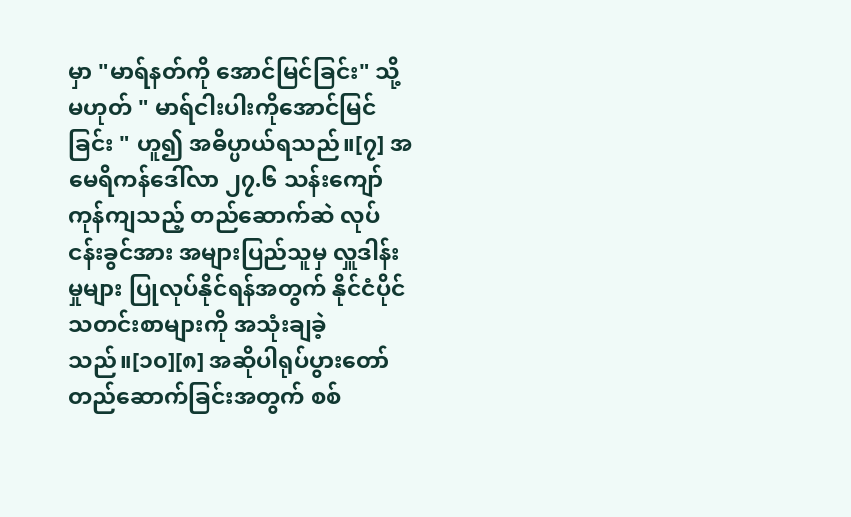မှာ "မာရ်နတ်ကို အောင်မြင်ခြင်း" သို့မဟုတ် " မာရ်ငါးပါးကိုအောင်မြင်ခြင်း " ဟူ၍ အဓိပ္ပာယ်ရသည်။[၇] အမေရိကန်ဒေါ်လာ ၂၇.၆ သန်းကျော်ကုန်ကျသည့် တည်ဆောက်ဆဲ လုပ်ငန်းခွင်အား အများပြည်သူမှ လှူဒါန်းမှုများ ပြုလုပ်နိုင်ရန်အတွက် နိုင်ငံပိုင်သတင်းစာများကို အသုံးချခဲ့သည်။[၁၀][၈] အဆိုပါရုပ်ပွားတော် တည်ဆောက်ခြင်းအတွက် စစ်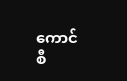ကောင်စီ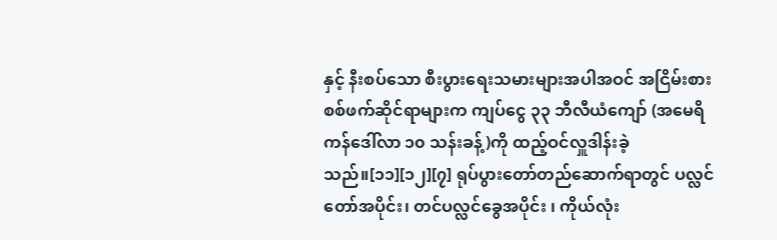နှင့် နီးစပ်သော စီးပွားရေးသမားများအပါအဝင် အငြိမ်းစားစစ်ဖက်ဆိုင်ရာများက ကျပ်ငွေ ၃၃ ဘီလီယံကျော် (အမေရိကန်ဒေါ်လာ ၁၀ သန်းခန့်)ကို ထည့်ဝင်လှူဒါန်းခဲ့သည်။[၁၁][၁၂][၇] ရုပ်ပွားတော်တည်ဆောက်ရာတွင် ပလ္လင်တော်အပိုင်း၊ တင်ပလ္လင်ခွေအပိုင်း ၊ ကိုယ်လုံး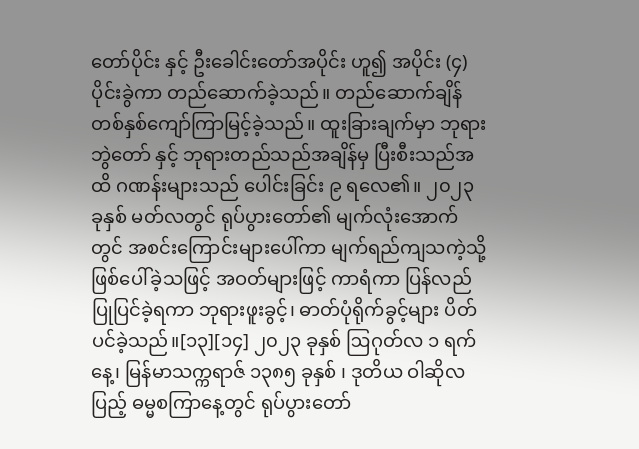တော်ပိုင်း နှင့် ဦးခေါင်းတော်အပိုင်း ဟူ၍ အပိုင်း (၄) ပိုင်းခွဲကာ တည်ဆောက်ခဲ့သည်။ တည်ဆောက်ချိန် တစ်နှစ်ကျော်ကြာမြင့်ခဲ့သည်။ ထူးခြားချက်မှာ ဘုရားဘွဲတော် နှင့် ဘုရားတည်သည်အချိန်မှ ပြီးစီးသည်အထိ ဂဏန်းများသည် ပေါင်းခြင်း ၉ ရလေ၏။ ၂၀၂၃ ခုနှစ် မတ်လတွင် ရုပ်ပွားတော်၏ မျက်လုံးအောက်တွင် အစင်းကြောင်းများပေါ်ကာ မျက်ရည်ကျသကဲ့သို့ ဖြစ်ပေါ်ခဲ့သဖြင့် အဝတ်များဖြင့် ကာရံကာ ပြန်လည်ပြုပြင်ခဲ့ရကာ ဘုရားဖူးခွင့်၊ ဓာတ်ပုံရိုက်ခွင့်များ ပိတ်ပင်ခဲ့သည်။[၁၃][၁၄] ၂၀၂၃ ခုနှစ် ဩဂုတ်လ ၁ ရက်နေ့၊ မြန်မာသက္ကရာဇ် ၁၃၈၅ ခုနှစ် ၊ ဒုတိယ ဝါဆိုလပြည့် ဓမ္မစကြာနေ့တွင် ရုပ်ပွားတော်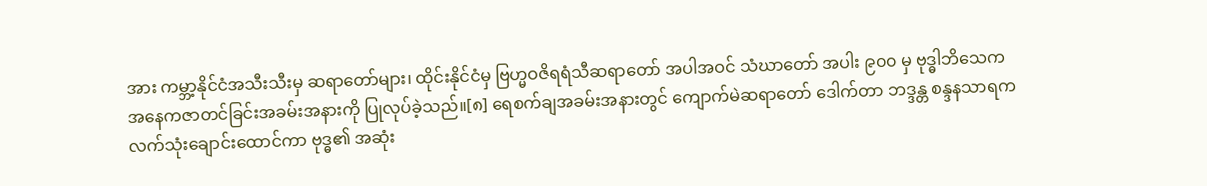အား ကမ္ဘာ့နိုင်ငံအသီးသီးမှ ဆရာတော်များ၊ ထိုင်းနိုင်ငံမှ ဗြဟ္မဝဇိရရံသီဆရာတော် အပါအဝင် သံဃာတော် အပါး ၉၀၀ မှ ဗုဒ္ဓါဘိသေက အနေကဇာတင်ခြင်းအခမ်းအနားကို ပြုလုပ်ခဲ့သည်။[၈] ရေစက်ချအခမ်းအနားတွင် ကျောက်မဲဆရာတော် ဒေါက်တာ ဘဒ္ဒန္တ စန္ဒနသာရက လက်သုံးချောင်းထောင်ကာ ဗုဒ္ဓ၏ အဆုံး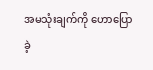အမသုံးချက်ကို ဟောပြောခဲ့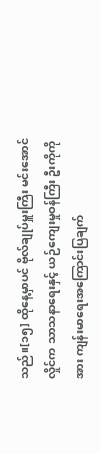သည်။[၁၅] ထိုနေ့မှာပင် ဗိုလ်ချုပ်မှူးကြီး မင်းအောင်လှိုင်က သာသနာရေးနှင့် ယဉ်ကျေးမှုဝန်ကြီး ဦးကိုကိုအား ကျန်းမာရေးအကြောင်းပြချက်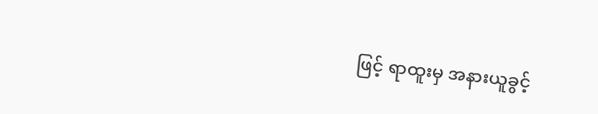ဖြင့် ရာထူးမှ အနားယူခွင့်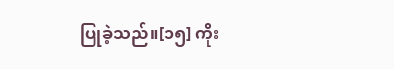ပြုခဲ့သည်။[၁၅] ကိုး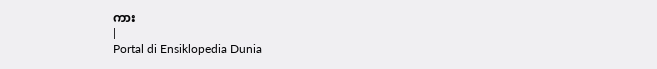ကား
|
Portal di Ensiklopedia Dunia